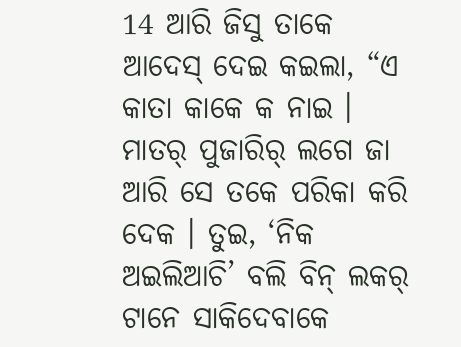14 ଆରି ଜିସୁ ତାକେ ଆଦେସ୍ ଦେଇ କଇଲା, “ଏ କାତା କାକେ କ ନାଇ । ମାତର୍ ପୁଜାରିର୍ ଲଗେ ଜା ଆରି ସେ ତକେ ପରିକା କରି ଦେକ । ତୁଇ, ‘ନିକ ଅଇଲିଆଚି’ ବଲି ବିନ୍ ଲକର୍ ଟାନେ ସାକିଦେବାକେ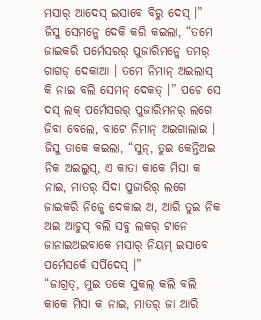ମସାର୍ ଆଦେସ୍ ଇସାବେ ବିରୁ ଦେସ୍ ।”
ଜିସୁ ସେମନ୍କେ ଦେକି କରି କଇଲା, “ତମେ ଜାଇକରି ପର୍ମେସରର୍ ପୁଜାରିମନ୍କେ ତମର୍ ଗାଗଡ୍ ଦେକାଆ । ତମେ ନିମାନ୍ ଅଇଲାସ୍ କି ନାଇ ବଲି ସେମନ୍ ଦେକତ୍ ।” ପଚେ ସେ ଦସ୍ ଲକ୍ ପର୍ମେସରର୍ ପୁଜାରିମନର୍ ଲଗେ ଜିବା ବେଲେ, ବାଟେ ନିମାନ୍ ଅଇଗାଲାଇ ।
ଜିସୁ ତାକେ କଇଲା, “ସୁନ୍, ତୁଇ କେନ୍ତିଅଇ ନିକ ଅଇଲୁସ୍, ଏ କାତା କାକେ ମିସା କ ନାଇ, ମାତର୍ ସିଦା ପୁଜାରିର୍ ଲଗେ ଜାଇକରି ନିଜ୍କେ ଦେକାଇ ଅ, ଆରି ତୁଇ ନିକ ଅଇ ଆଚୁସ୍ ବଲି ସବୁ ଲକର୍ ଟାନେ ଜାନାଇଅଇବାକେ ମସାର୍ ନିୟମ୍ ଇସାବେ ପର୍ମେସର୍କେ ସର୍ପିଦେସ୍ ।”
“ଜାଗ୍ରତ୍, ମୁଇ ତକେ ସୁକଲ୍ କଲି ବଲି କାକେ ମିସା କ ନାଇ, ମାତର୍ ଜା ଆରି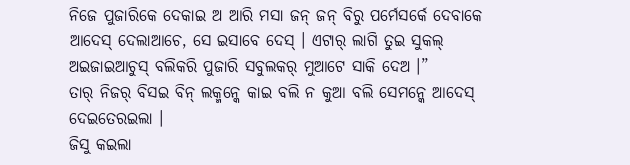ନିଜେ ପୁଜାରିକେ ଦେକାଇ ଅ ଆରି ମସା ଜନ୍ ଜନ୍ ବିରୁ ପର୍ମେସର୍କେ ଦେବାକେ ଆଦେସ୍ ଦେଲାଆଚେ, ସେ ଇସାବେ ଦେସ୍ । ଏଟାର୍ ଲାଗି ତୁଇ ସୁକଲ୍ ଅଇଜାଇଆଚୁସ୍ ବଲିକରି ପୁଜାରି ସବୁଲକର୍ ମୁଆଟେ ସାକି ଦେଅ ।”
ତାର୍ ନିଜର୍ ବିସଇ ବିନ୍ ଲକ୍ମନ୍କେ କାଇ ବଲି ନ କୁଆ ବଲି ସେମନ୍କେ ଆଦେସ୍ ଦେଇତେରଇଲା ।
ଜିସୁ କଇଲା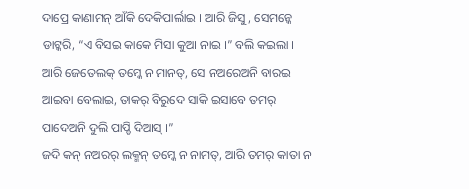ଦାପ୍ରେ କାଣାମନ୍ ଆଁକି ଦେକିପାର୍ଲାଇ । ଆରି ଜିସୁ, ସେମନ୍କେ ଡାଟ୍କରି, “ଏ ବିସଇ କାକେ ମିସା କୁଆ ନାଇ ।” ବଲି କଇଲା ।
ଆରି ଜେତେଲକ୍ ତମ୍କେ ନ ମାନତ୍, ସେ ନଅରେଅନି ବାରଇ ଆଇବା ବେଲାଇ, ତାକର୍ ବିରୁଦେ ସାକି ଇସାବେ ତମର୍ ପାଦେଅନି ଦୁଲି ପାପ୍ଡି ଦିଆସ୍ ।”
ଜଦି କନ୍ ନଅରର୍ ଲକ୍ମନ୍ ତମ୍କେ ନ ନାମତ୍, ଆରି ତମର୍ କାତା ନ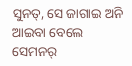ସୁନତ୍, ସେ ଜାଗାଇ ଅନି ଆଇବା ବେଲେ ସେମନର୍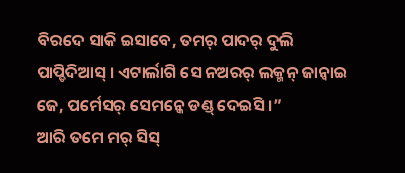ବିରଦେ ସାକି ଇସାବେ, ତମର୍ ପାଦର୍ ଦୁଲି ପାପ୍ଡିଦିଆସ୍ । ଏଟାର୍ଲାଗି ସେ ନଅରର୍ ଲକ୍ମନ୍ ଜାନ୍ବାଇ ଜେ, ପର୍ମେସର୍ ସେମନ୍କେ ଡଣ୍ଡ୍ ଦେଇସି ।”
ଆରି ତମେ ମର୍ ସିସ୍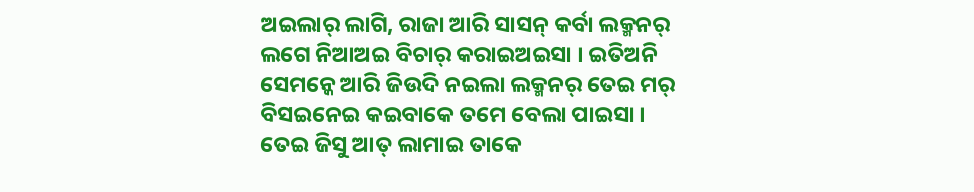ଅଇଲାର୍ ଲାଗି, ରାଜା ଆରି ସାସନ୍ କର୍ବା ଲକ୍ମନର୍ ଲଗେ ନିଆଅଇ ବିଚାର୍ କରାଇଅଇସା । ଇତିଅନି ସେମନ୍କେ ଆରି ଜିଉଦି ନଇଲା ଲକ୍ମନର୍ ତେଇ ମର୍ ବିସଇନେଇ କଇବାକେ ତମେ ବେଲା ପାଇସା ।
ତେଇ ଜିସୁ ଆତ୍ ଲାମାଇ ତାକେ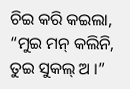ଚିଇ କରି କଇଲା, “ମୁଇ ମନ୍ କଲିନି, ତୁଇ ସୁକଲ୍ ଅ ।”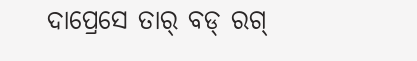ଦାପ୍ରେସେ ତାର୍ ବଡ୍ ରଗ୍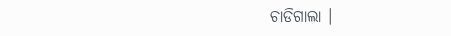ଚାଡିଗାଲା ।